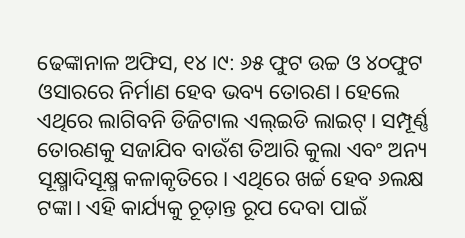ଢେଙ୍କାନାଳ ଅଫିସ, ୧୪।୯: ୬୫ ଫୁଟ ଉଚ୍ଚ ଓ ୪୦ଫୁଟ ଓସାରରେ ନିର୍ମାଣ ହେବ ଭବ୍ୟ ତୋରଣ। ହେଲେ ଏଥିରେ ଲାଗିବନି ଡିଜିଟାଲ ଏଲ୍ଇଡି ଲାଇଟ୍। ସମ୍ପୂର୍ଣ୍ଣ ତୋରଣକୁ ସଜାଯିବ ବାଉଁଶ ତିଆରି କୁଲା ଏବଂ ଅନ୍ୟ ସୂକ୍ଷ୍ମାଦିସୂକ୍ଷ୍ମ କଳାକୃତିରେ। ଏଥିରେ ଖର୍ଚ୍ଚ ହେବ ୬ଲକ୍ଷ ଟଙ୍କା। ଏହି କାର୍ଯ୍ୟକୁ ଚୂଡ଼ାନ୍ତ ରୂପ ଦେବା ପାଇଁ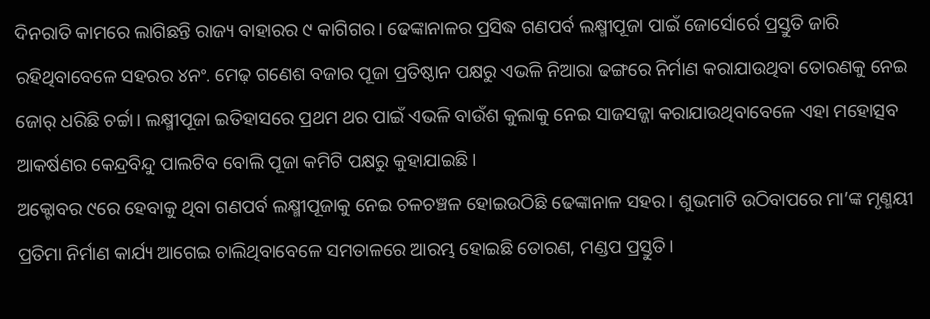ଦିନରାତି କାମରେ ଲାଗିଛନ୍ତି ରାଜ୍ୟ ବାହାରର ୯ କାଗିଗର। ଢେଙ୍କାନାଳର ପ୍ରସିଦ୍ଧ ଗଣପର୍ବ ଲକ୍ଷ୍ମୀପୂଜା ପାଇଁ ଜୋର୍ସୋର୍ରେ ପ୍ରସ୍ତୁତି ଜାରି ରହିଥିବାବେଳେ ସହରର ୪ନଂ. ମେଢ଼ ଗଣେଶ ବଜାର ପୂଜା ପ୍ରତିଷ୍ଠାନ ପକ୍ଷରୁ ଏଭଳି ନିଆରା ଢଙ୍ଗରେ ନିର୍ମାଣ କରାଯାଉଥିବା ତୋରଣକୁ ନେଇ ଜୋର୍ ଧରିଛି ଚର୍ଚ୍ଚା। ଲକ୍ଷ୍ମୀପୂଜା ଇତିହାସରେ ପ୍ରଥମ ଥର ପାଇଁ ଏଭଳି ବାଉଁଶ କୁଲାକୁ ନେଇ ସାଜସଜ୍ଜା କରାଯାଉଥିବାବେଳେ ଏହା ମହୋତ୍ସବ ଆକର୍ଷଣର କେନ୍ଦ୍ରବିନ୍ଦୁ ପାଲଟିବ ବୋଲି ପୂଜା କମିଟି ପକ୍ଷରୁ କୁହାଯାଇଛି।
ଅକ୍ଟୋବର ୯ରେ ହେବାକୁ ଥିବା ଗଣପର୍ବ ଲକ୍ଷ୍ମୀପୂଜାକୁ ନେଇ ଚଳଚଞ୍ଚଳ ହୋଇଉଠିଛି ଢେଙ୍କାନାଳ ସହର। ଶୁଭମାଟି ଉଠିବାପରେ ମା’ଙ୍କ ମୃଣ୍ମୟୀ ପ୍ରତିମା ନିର୍ମାଣ କାର୍ଯ୍ୟ ଆଗେଇ ଚାଲିଥିବାବେଳେ ସମତାଳରେ ଆରମ୍ଭ ହୋଇଛି ତୋରଣ, ମଣ୍ଡପ ପ୍ରସ୍ତୁତି।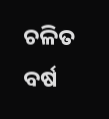ଚଳିତ ବର୍ଷ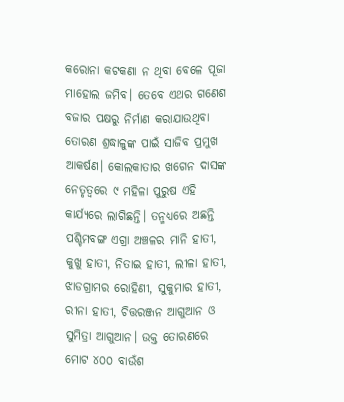କରୋନା କଟକଣା ନ ଥିବା ବେଳେ ପୂଜା ମାହୋଲ ଜମିବ। ତେବେ ଏଥର ଗଣେଶ ବଜାର ପକ୍ଷରୁ ନିର୍ମାଣ କରାଯାଉଥିବା ତୋରଣ ଶ୍ରଦ୍ଧାଳୁଙ୍କ ପାଇଁ ସାଜିବ ପ୍ରମୁଖ ଆକର୍ଷଣ। କୋଲକାତାର ଖଗେନ ଦାସଙ୍କ ନେତୃତ୍ୱରେ ୯ ମହିଳା ପୁରୁଷ ଏହି କାର୍ଯ୍ୟରେ ଲାଗିଛନ୍ତି। ତନ୍ମଧ୍ୟରେ ଅଛନ୍ତି ପଶ୍ଚିମବଙ୍ଗ ଏଗ୍ରା ଅଞ୍ଚଳର ମାନି ହାତୀ, କୁଖୁ ହାତୀ, ନିତାଇ ହାତୀ, ଲୀଳା ହାତୀ, ଝାଡଗ୍ରାମର ରୋହିଣୀ, ସୁକୁମାର ହାତୀ, ରୀନା ହାତୀ, ଚିତ୍ତରଞ୍ଜନ ଆଗୁଆନ ଓ ସୁମିତ୍ରା ଆଗୁଆନ। ଉକ୍ତ ତୋରଣରେ ମୋଟ ୪୦୦ ବାଉଁଶ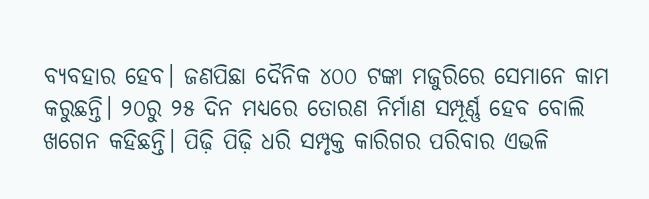ବ୍ୟବହାର ହେବ। ଜଣପିଛା ଦୈନିକ ୪୦୦ ଟଙ୍କା ମଜୁରିରେ ସେମାନେ କାମ କରୁଛନ୍ତି। ୨୦ରୁ ୨୫ ଦିନ ମଧ୍ୟରେ ତୋରଣ ନିର୍ମାଣ ସମ୍ପୂର୍ଣ୍ଣ ହେବ ବୋଲି ଖଗେନ କହିଛନ୍ତି। ପିଢ଼ି ପିଢ଼ି ଧରି ସମ୍ପୃକ୍ତ କାରିଗର ପରିବାର ଏଭଳି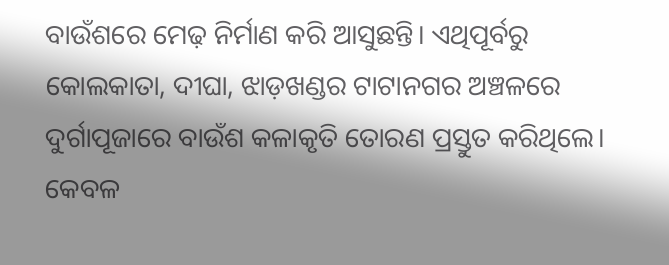ବାଉଁଶରେ ମେଢ଼ ନିର୍ମାଣ କରି ଆସୁଛନ୍ତି। ଏଥିପୂର୍ବରୁ କୋଲକାତା, ଦୀଘା, ଝାଡ଼ଖଣ୍ଡର ଟାଟାନଗର ଅଞ୍ଚଳରେ ଦୁର୍ଗାପୂଜାରେ ବାଉଁଶ କଳାକୃତି ତୋରଣ ପ୍ରସ୍ତୁତ କରିଥିଲେ। କେବଳ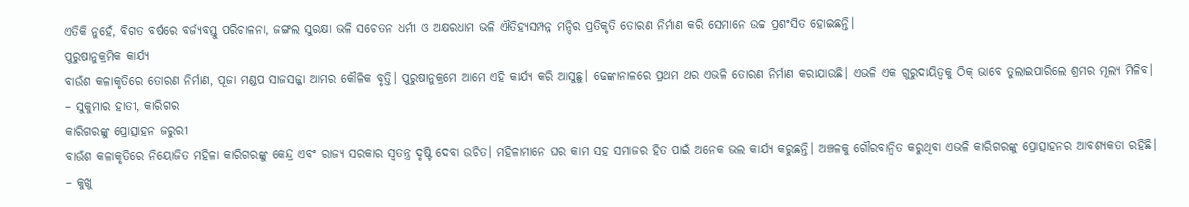ଏତିକି ନୁହେଁ, ବିଗତ ବର୍ଷରେ ବର୍ଜ୍ୟବସ୍ତୁ ପରିଚାଳନା, ଜଙ୍ଗଲ ସୁରକ୍ଷା ଭଳି ସଚେତନ ଧର୍ମୀ ଓ ଅକ୍ଷରଧାମ ଭଳି ଐତିହ୍ୟସମ୍ପନ୍ନ ମନ୍ଦିର ପ୍ରତିକୃତି ତୋରଣ ନିର୍ମାଣ କରି ସେମାନେ ଉଚ୍ଚ ପ୍ରଶଂସିତ ହୋଇଛନ୍ତି।
ପୁରୁଷାନୁକ୍ରମିକ କାର୍ଯ୍ୟ
ବାଉଁଶ କଳାକୃତିରେ ତୋରଣ ନିର୍ମାଣ, ପୂଜା ମଣ୍ଡପ ସାଜସଜ୍ଜା ଆମର କୌଳିକ ବୃତ୍ତି। ପୁରୁଷାନୁକ୍ରମେ ଆମେ ଏହି କାର୍ଯ୍ୟ କରି ଆସୁଛୁ। ଢେଙ୍କାନାଳରେ ପ୍ରଥମ ଥର ଏଭଳି ତୋରଣ ନିର୍ମାଣ କରାଯାଉଛି। ଏଭଳି ଏକ ଗୁରୁଦାୟିତ୍ୱକୁ ଠିକ୍ ଭାବେ ତୁଲାଇପାରିଲେ ଶ୍ରମର ମୂଲ୍ୟ ମିଳିବ।
– ସୁକୁମାର ହାତୀ, କାରିଗର
କାରିଗରଙ୍କୁ ପ୍ରୋତ୍ସାହନ ଜରୁରୀ
ବାଉଁଶ କଳାକୃତିରେ ନିୟୋଜିତ ମହିଳା କାରିଗରଙ୍କୁ କେନ୍ଦ୍ର ଏବଂ ରାଜ୍ୟ ସରକାର ସ୍ବତନ୍ତ୍ର ଦୃଷ୍ଟି ଦେବା ଉଚିତ। ମହିଳାମାନେ ଘର କାମ ସହ ସମାଜର ହିତ ପାଇଁ ଅନେକ ଭଲ କାର୍ଯ୍ୟ କରୁଛନ୍ତି। ଅଞ୍ଚଳକୁ ଗୌରବାନ୍ବିତ କରୁଥିବା ଏଭଳି କାରିଗରଙ୍କୁ ପ୍ରୋତ୍ସାହନର ଆବଶ୍ୟକତା ରହିଛି।
– କୁଖୁ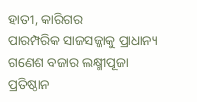ହାତୀ, କାରିଗର
ପାରମ୍ପରିକ ସାଜସଜ୍ଜାକୁ ପ୍ରାଧାନ୍ୟ
ଗଣେଶ ବଜାର ଲକ୍ଷ୍ମୀପୂଜା ପ୍ରତିଷ୍ଠାନ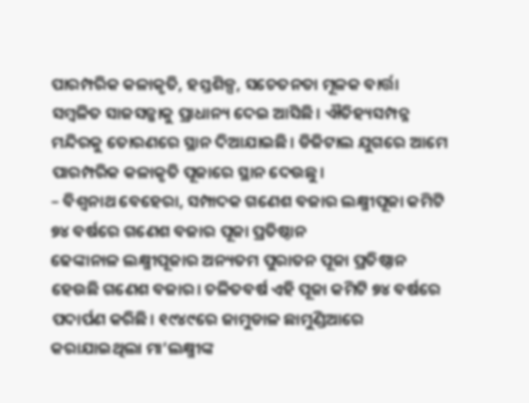ପାରମ୍ପରିକ କଳାକୃତି, ହସ୍ତଶିଳ୍ପ, ସଚେତନତା ମୂଳକ ବାର୍ତ୍ତା ସମ୍ବଳିତ ସାଜସଜ୍ଜାକୁ ପ୍ରାଧାନ୍ୟ ଦେଇ ଆସିଛି। ଐତିହ୍ୟସମ୍ପନ୍ନ ମନ୍ଦିରକୁ ତୋରଣରେ ସ୍ଥାନ ଦିଆଯାଇଛି। ଡିଜିଟାଲ ଯୁଗରେ ଆମେ ପାରମ୍ପରିକ କଳାକୃତି ପୂଜାରେ ସ୍ଥାନ ଦେଉଛୁ।
– ବିଶ୍ୱନାଥ ବେହେରା, ସମ୍ପାଦକ ଗଣେଶ ବଜାର ଲକ୍ଷ୍ମୀପୂଜା କମିଟି
୭୪ ବର୍ଷରେ ଗଣେଶ ବଜାର ପୂଜା ପ୍ରତିଷ୍ଠାନ
ଢେଙ୍କାନାଳ ଲକ୍ଷ୍ମୀପୂଜାର ଅନ୍ୟତମ ପୁରାତନ ପୂଜା ପ୍ରତିଷ୍ଠାନ ହେଉଛି ଗଣେଶ ବଜାର। ଚଳିତବର୍ଷ ଏହି ପୂଜା କମିଟି ୭୪ ବର୍ଷରେ ପଦାର୍ପଣ କରିଛି। ୧୯୪୯ରେ ଜାମୁଡାଳ ଛାମୁଣ୍ଡିଆରେ କରାଯାଇଥିଲା ମା’ଲକ୍ଷ୍ମୀଙ୍କ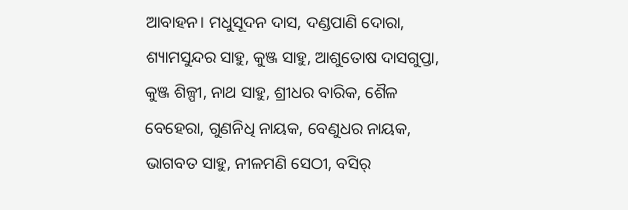ଆବାହନ। ମଧୁସୂଦନ ଦାସ, ଦଣ୍ଡପାଣି ଦୋରା, ଶ୍ୟାମସୁନ୍ଦର ସାହୁ, କୁଞ୍ଜ ସାହୁ, ଆଶୁତୋଷ ଦାସଗୁପ୍ତା, କୁଞ୍ଜ ଶିଳ୍ପୀ, ନାଥ ସାହୁ, ଶ୍ରୀଧର ବାରିକ, ଶୈଳ ବେହେରା, ଗୁଣନିଧି ନାୟକ, ବେଣୁଧର ନାୟକ, ଭାଗବତ ସାହୁ, ନୀଳମଣି ସେଠୀ, ବସିର୍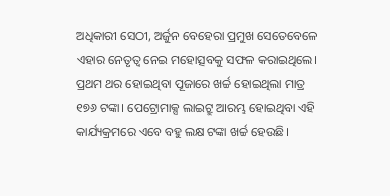ଅଧିକାରୀ ସେଠୀ, ଅର୍ଜୁନ ବେହେରା ପ୍ରମୁଖ ସେତେବେଳେ ଏହାର ନେତୃତ୍ୱ ନେଇ ମହୋତ୍ସବକୁ ସଫଳ କରାଇଥିଲେ। ପ୍ରଥମ ଥର ହୋଇଥିବା ପୂଜାରେ ଖର୍ଚ୍ଚ ହୋଇଥିଲା ମାତ୍ର ୧୭୬ ଟଙ୍କା। ପେଟ୍ରୋମାକ୍ସ ଲାଇଟ୍ରୁ ଆରମ୍ଭ ହୋଇଥିବା ଏହି କାର୍ଯ୍ୟକ୍ରମରେ ଏବେ ବହୁ ଲକ୍ଷ ଟଙ୍କା ଖର୍ଚ୍ଚ ହେଉଛି।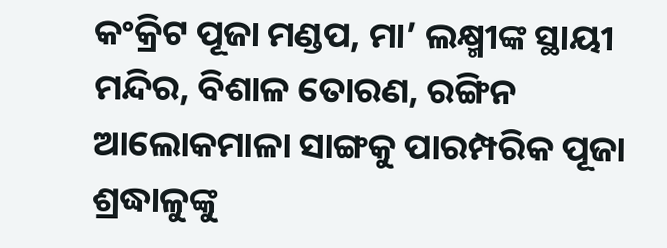କଂକ୍ରିଟ ପୂଜା ମଣ୍ଡପ, ମା’ ଲକ୍ଷ୍ମୀଙ୍କ ସ୍ଥାୟୀ ମନ୍ଦିର, ବିଶାଳ ତୋରଣ, ରଙ୍ଗିନ ଆଲୋକମାଳା ସାଙ୍ଗକୁ ପାରମ୍ପରିକ ପୂଜା ଶ୍ରଦ୍ଧାଳୁଙ୍କୁ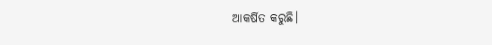ଆକର୍ଷିତ କରୁଛି।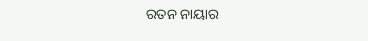ରତନ ନାୟାର